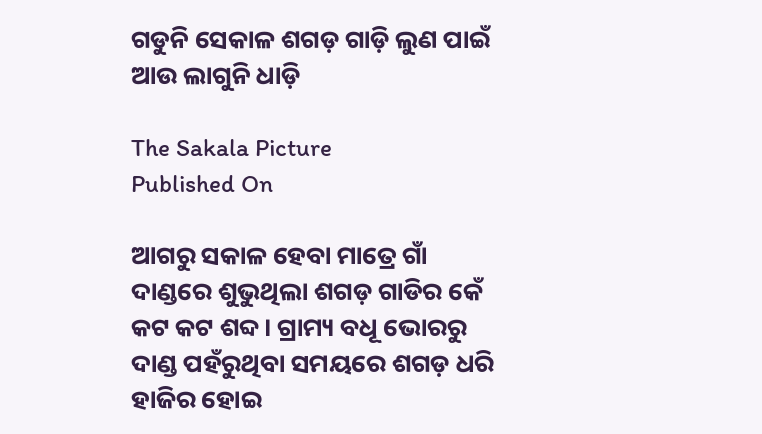ଗଡୁନି ସେକାଳ ଶଗଡ଼ ଗାଡ଼ି ଲୁଣ ପାଇଁ ଆଉ ଲାଗୁନି ଧାଡ଼ି

The Sakala Picture
Published On

ଆଗରୁ ସକାଳ ହେବା ମାତ୍ରେ ଗାଁ ଦାଣ୍ଡରେ ଶୁଭୁଥିଲା ଶଗଡ଼ ଗାଡିର କେଁ କଟ କଟ ଶବ୍ଦ। ଗ୍ରାମ୍ୟ ବଧୂ ଭୋରରୁ ଦାଣ୍ଡ ପହଁରୁଥିବା ସମୟରେ ଶଗଡ଼ ଧରି ହାଜିର ହୋଇ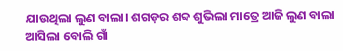ଯାଉଥିଲା ଲୁଣ ବାଲା। ଶଗଡ଼ର ଶବ୍ଦ ଶୁଭିଲା ମାତ୍ରେ ଆଜି ଲୁଣ ବାଲା ଆସିଲା ବୋଲି ଗାଁ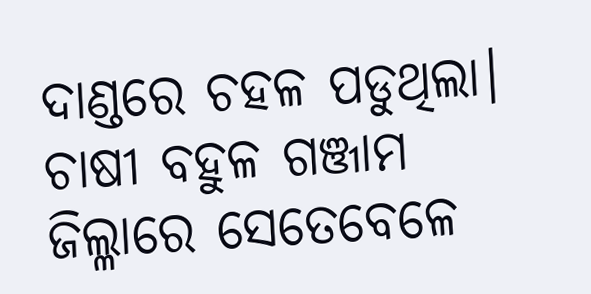ଦାଣ୍ଡରେ ଚହଳ ପଡୁଥିଲା। ଚାଷୀ ବହୁଳ ଗଞ୍ଜାମ ଜିଲ୍ଳାରେ ସେତେବେଳେ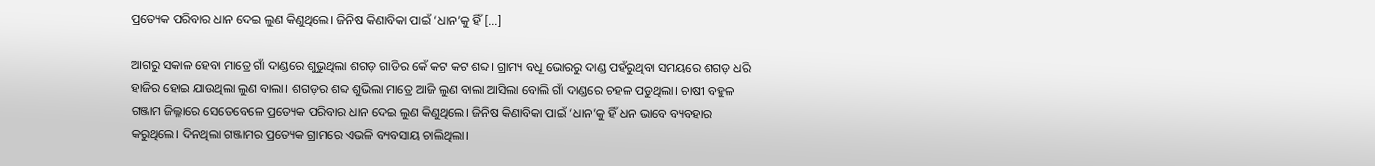ପ୍ରତ୍ୟେକ ପରିବାର ଧାନ ଦେଇ ଲୁଣ କିଣୁଥିଲେ। ଜିନିଷ କିଣାବିକା ପାଇଁ ‘ଧାନ’କୁ ହିଁ […]

ଆଗରୁ ସକାଳ ହେବା ମାତ୍ରେ ଗାଁ ଦାଣ୍ଡରେ ଶୁଭୁଥିଲା ଶଗଡ଼ ଗାଡିର କେଁ କଟ କଟ ଶବ୍ଦ। ଗ୍ରାମ୍ୟ ବଧୂ ଭୋରରୁ ଦାଣ୍ଡ ପହଁରୁଥିବା ସମୟରେ ଶଗଡ଼ ଧରି ହାଜିର ହୋଇ ଯାଉଥିଲା ଲୁଣ ବାଲା। ଶଗଡ଼ର ଶବ୍ଦ ଶୁଭିଲା ମାତ୍ରେ ଆଜି ଲୁଣ ବାଲା ଆସିଲା ବୋଲି ଗାଁ ଦାଣ୍ଡରେ ଚହଳ ପଡୁଥିଲା। ଚାଷୀ ବହୁଳ ଗଞ୍ଜାମ ଜିଲ୍ଳାରେ ସେତେବେଳେ ପ୍ରତ୍ୟେକ ପରିବାର ଧାନ ଦେଇ ଲୁଣ କିଣୁଥିଲେ। ଜିନିଷ କିଣାବିକା ପାଇଁ ‘ଧାନ’କୁ ହିଁ ଧନ ଭାବେ ବ୍ୟବହାର କରୁଥିଲେ। ଦିନଥିଲା ଗଞ୍ଜାମର ପ୍ରତ୍ୟେକ ଗ୍ରାମରେ ଏଭଳି ବ୍ୟବସାୟ ଚାଲିଥିଲା।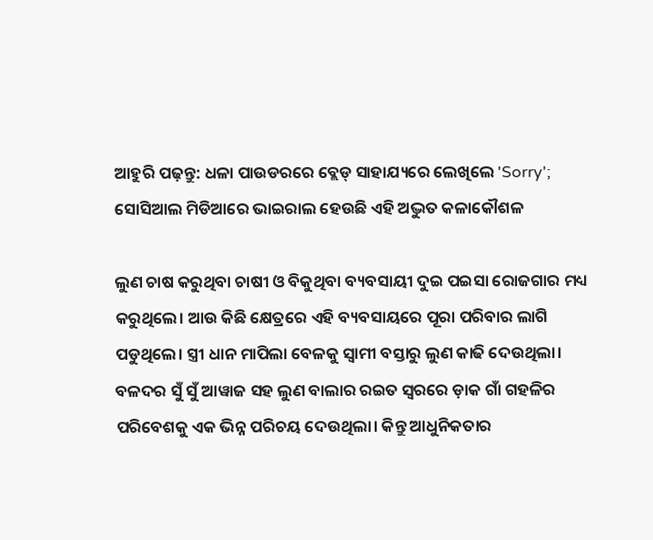ଆହୁରି ପଢ଼ନ୍ତୁ: ଧଳା ପାଉଡରରେ ବ୍ଲେଡ୍ ସାହାଯ୍ୟରେ ଲେଖିଲେ 'Sorry'; ସୋସିଆଲ ମିଡିଆରେ ଭାଇରାଲ ହେଉଛି ଏହି ଅଦ୍ଭୁତ କଳାକୌଶଳ

ଲୁଣ ଚାଷ କରୁଥିବା ଚାଷୀ ଓ ବିକୁଥିବା ବ୍ୟବସାୟୀ ଦୁଇ ପଇସା ରୋଜଗାର ମଧ୍ୟ କରୁଥିଲେ। ଆଉ କିଛି କ୍ଷେତ୍ରରେ ଏହି ବ୍ୟବସାୟରେ ପୂରା ପରିବାର ଲାଗି ପଡୁଥିଲେ। ସ୍ତ୍ରୀ ଧାନ ମାପିଲା ବେଳକୁ ସ୍ୱାମୀ ବସ୍ତାରୁ ଲୁଣ କାଢି ଦେଉଥିଲା। ବଳଦର ସୁଁ ସୁଁ ଆୱାଜ ସହ ଲୁଣ ବାଲାର ରଇତ ସ୍ୱରରେ ଡ଼ାକ ଗାଁ ଗହଳିର ପରିବେଶକୁ ଏକ ଭିନ୍ନ ପରିଚୟ ଦେଉଥିଲା। କିନ୍ତୁ ଆଧୁନିକତାର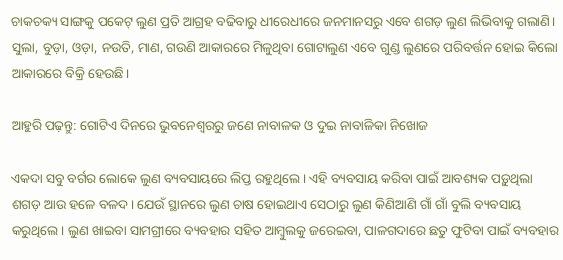ଚାକଚକ୍ୟ ସାଙ୍ଗକୁ ପକେଟ୍ ଲୁଣ ପ୍ରତି ଆଗ୍ରହ ବଢିବାରୁ ଧୀରେଧୀରେ ଜନମାନସରୁ ଏବେ ଶଗଡ଼ ଲୁଣ ଲିଭିବାକୁ ଗଲାଣି। ସୁଲା, ବୁଡ଼ା, ଓଡ଼ା, ନଉତି, ମାଣ, ଗଉଣି ଆକାରରେ ମିଳୁଥିବା ଗୋଟାଲୁଣ ଏବେ ଗୁଣ୍ଡ ଲୁଣରେ ପରିବର୍ତ୍ତନ ହୋଇ କିଲୋ ଆକାରରେ ବିକ୍ରି ହେଉଛି।

ଆହୁରି ପଢ଼ନ୍ତୁ: ଗୋଟିଏ ଦିନରେ ଭୁବନେଶ୍ୱରରୁ ଜଣେ ନାବାଳକ ଓ ଦୁଇ ନାବାଳିକା ନିଖୋଜ

ଏକଦା ସବୁ ବର୍ଗର ଲୋକେ ଲୁଣ ବ୍ୟବସାୟରେ ଲିପ୍ତ ରହୁଥିଲେ। ଏହି ବ୍ୟବସାୟ କରିବା ପାଇଁ ଆବଶ୍ୟକ ପଡ଼ୁଥିଲା ଶଗଡ଼ ଆଉ ହଳେ ବଳଦ। ଯେଉଁ ସ୍ଥାନରେ ଲୁଣ ଚାଷ ହୋଇଥାଏ ସେଠାରୁ ଲୁଣ କିଣିଆଣି ଗାଁ ଗାଁ ବୁଲି ବ୍ୟବସାୟ କରୁଥିଲେ। ଲୁଣ ଖାଇବା ସାମଗ୍ରୀରେ ବ୍ୟବହାର ସହିତ ଆମ୍ବୁଲକୁ ଜରେଇବା, ପାଳଗଦାରେ ଛତୁ ଫୁଟିବା ପାଇଁ ବ୍ୟବହାର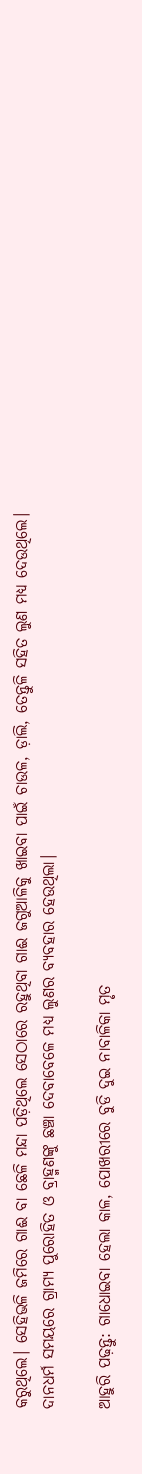କରୁଥିଲେ। ସେହିଭଳି ଜମିରେ ଗାଈ ବା ଛେଳି ମନ୍ଦା ପଡ଼ିଥିଲେ ସେଠାରେ ରହୁଥିବା ଗାଈ ଜଗୁଆଳିକୁ ଖାଇବା ପାଇଁ ଚାଉଳ, ଡ଼ାଲି, ତେନ୍ତୁଳି ସହିତ ଲୁଣ ମଧ୍ୟ ଦେଉଥିଲେ। ଦାନଧର୍ମ ସମୟରେ ଗ୍ରାମ୍ୟ ପୁରୋହିତ ଓ ବ୍ରାହ୍ମଣଙ୍କୁ ଛଞ୍ଚା ଦେବାବେଳେ ମଧ୍ୟ ଲୁଣର ବ୍ୟବହାର ହେଉଥିଲା।

ଆହୁରି ପଢ଼ନ୍ତୁ: ଗାଧୋଇବା ହେଲା କାଳ, ପୋଖରୀରେ ବୁଡି ଦୁଇ ନାବାଳିକା ମୃତ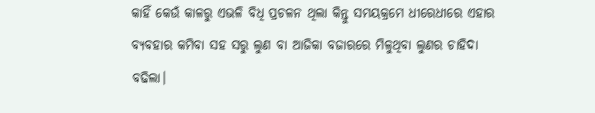କାହିଁ କେଉଁ କାଳରୁ ଏଭଳି ବିଧି ପ୍ରଚଳନ ଥିଲା କିନ୍ତୁ ସମୟକ୍ରମେ ଧୀରେଧୀରେ ଏହାର ବ୍ୟବହାର କମିବା ସହ ସରୁ ଲୁଣ ବା ଆଜିକା ବଜାରରେ ମିଳୁଥିବା ଲୁଣର ଚାହିଦା ବଢିଲା।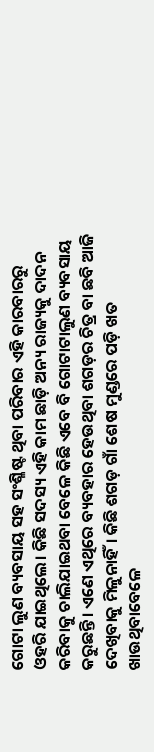ଗୋଟା ଲୁଣ ବ୍ୟବସାୟ ସହ ସଂଶ୍ଳିଷ୍ଟ ଥିବା ପରିବାର ଏହି କାରବାରରୁ ଓହରି ଯାଇଥିଲେ। କିଛି ସଦସ୍ୟ ଏହି କାମ ଛାଡ଼ି ଅନ୍ୟ ରାଜ୍ୟକୁ ଦାଦନ କରିବାକୁ ଚାଲିଯାଇଥବା ବେଳେ କିଛି ଏବେ ବି ଗୋଟାଟାଲୁଣ ବ୍ୟବସାୟ କରୁଛନ୍ତି। ଏଣେ ଏଥିରେ ବ୍ୟବହାର ହେଉଥିବା ଶଗଡ଼ର ଚିତ୍ର ବା ଛବି ଆଜି ଦେଖିବାକୁ ମିଳୁନାହିଁ। କିଛି ଶଗଡ଼ ଗାଁ ଶେଷ ମୁଣ୍ଡରେ ପଡ଼ି ଖତ ଖାଉଥିବାବେଳେ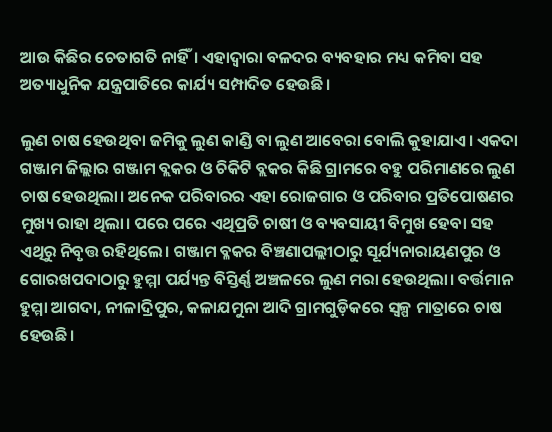ଆଉ କିଛିର ଚେତାଗତି ନାହିଁ। ଏହାଦ୍ୱାରା ବଳଦର ବ୍ୟବହାର ମଧ୍ୟ କମିବା ସହ ଅତ୍ୟାଧୁନିକ ଯନ୍ତ୍ରପାତିରେ କାର୍ଯ୍ୟ ସମ୍ପାଦିତ ହେଉଛି।

ଲୁଣ ଚାଷ ହେଉଥିବା ଜମିକୁ ଲୁଣ କାଣ୍ଡି ବା ଲୁଣ ଆବେରା ବୋଲି କୁହାଯାଏ। ଏକଦା ଗଞ୍ଜାମ ଜିଲ୍ଲାର ଗଞ୍ଜାମ ବ୍ଲକର ଓ ଚିକିଟି ବ୍ଲକର କିଛି ଗ୍ରାମରେ ବହୁ ପରିମାଣରେ ଲୁଣ ଚାଷ ହେଉଥିଲା। ଅନେକ ପରିବାରର ଏହା ରୋଜଗାର ଓ ପରିବାର ପ୍ରତିପୋଷଣର ମୁଖ୍ୟ ରାହା ଥିଲା। ପରେ ପରେ ଏଥିପ୍ରତି ଚାଷୀ ଓ ବ୍ୟବସାୟୀ ବିମୁଖ ହେବା ସହ ଏଥିରୁ ନିବୃତ୍ତ ରହିଥିଲେ। ଗଞ୍ଜାମ ବ୍ଳକର ବିଞ୍ଚଣାପଲ୍ଲୀଠାରୁ ସୂର୍ଯ୍ୟନାରାୟଣପୁର ଓ ଗୋରଖପଦାଠାରୁ ହୁମ୍ମା ପର୍ଯ୍ୟନ୍ତ ବିସ୍ତିର୍ଣ୍ଣ ଅଞ୍ଚଳରେ ଲୁଣ ମରା ହେଉଥିଲା। ବର୍ତ୍ତମାନ ହୁମ୍ମା ଆଗଦା, ନୀଳାଦ୍ରିପୁର, କଳାଯମୁନା ଆଦି ଗ୍ରାମଗୁଡ଼ିକରେ ସ୍ୱଳ୍ପ ମାତ୍ରାରେ ଚାଷ ହେଉଛି।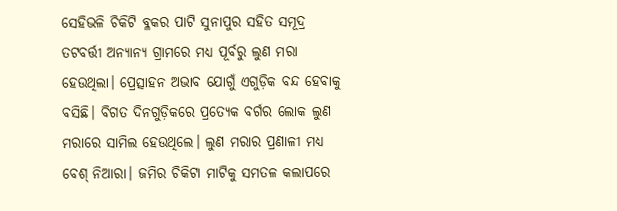ସେହିଭଳି ଚିକିଟି ବ୍ଳକର ପାଟି ସୁନାପୁର ସହିତ ସମୂଦ୍ର ତଟବର୍ତ୍ତୀ ଅନ୍ୟାନ୍ୟ ଗ୍ରାମରେ ମଧ୍ୟ ପୂର୍ବରୁ ଲୁଣ ମରା ହେଉଥିଲା। ପ୍ରେତ୍ସାହନ ଅଭାବ ଯୋଗୁଁ ଏଗୁଡ଼ିକ ବନ୍ଦ ହେବାକୁ ବସିଛି। ବିଗତ ଦିନଗୁଡ଼ିକରେ ପ୍ରତ୍ୟେକ ବର୍ଗର ଲୋକ ଲୁଣ ମରାରେ ସାମିଲ ହେଉଥିଲେ। ଲୁଣ ମରାର ପ୍ରଣାଳୀ ମଧ୍ୟ ବେଶ୍ ନିଆରା। ଜମିର ଚିକିଟା ମାଟିକୁ ସମତଳ କଲାପରେ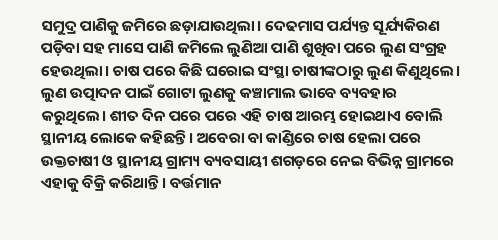ସମୁଦ୍ର ପାଣିକୁ ଜମିରେ ଛଡ଼ାଯାଉଥିଲା। ଦେଢମାସ ପର୍ଯ୍ୟନ୍ତ ସୂର୍ଯ୍ୟକିରଣ ପଡ଼ିବା ସହ ମାସେ ପାଣି ଜମିଲେ ଲୁଣିଆ ପାଣି ଶୁଖିବା ପରେ ଲୁଣ ସଂଗ୍ରହ ହେଉଥିଲା। ଚାଷ ପରେ କିଛି ଘରୋଇ ସଂସ୍ଥା ଚାଷୀଙ୍କଠାରୁ ଲୁଣ କିଣୁଥିଲେ। ଲୁଣ ଉତ୍ପାଦନ ପାଇଁ ଗୋଟା ଲୁଣକୁ କଞ୍ଚାମାଲ ଭାବେ ବ୍ୟବହାର କରୁଥିଲେ। ଶୀତ ଦିନ ପରେ ପରେ ଏହି ଚାଷ ଆରମ୍ଭ ହୋଇଥାଏ ବୋଲି ସ୍ଥାନୀୟ ଲୋକେ କହିଛନ୍ତି। ଅବେରା ବା କାଣ୍ଡିରେ ଚାଷ ହେଲା ପରେ ଉକ୍ତଚାଷୀ ଓ ସ୍ଥାନୀୟ ଗ୍ରାମ୍ୟ ବ୍ୟବସାୟୀ ଶଗଡ଼ରେ ନେଇ ବିଭିନ୍ନ ଗ୍ରାମରେ ଏହାକୁ ବିକ୍ରି କରିଥାନ୍ତି। ବର୍ତ୍ତମାନ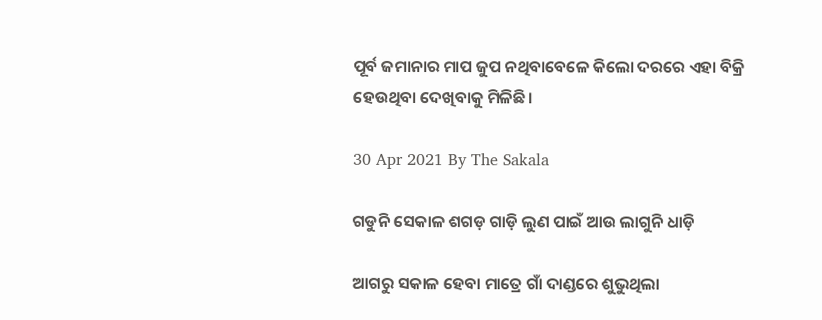ପୂର୍ବ ଜମାନାର ମାପ ଜୁପ ନଥିବାବେଳେ କିଲୋ ଦରରେ ଏହା ବିକ୍ରି ହେଉଥିବା ଦେଖିବାକୁ ମିଳିଛି।

30 Apr 2021 By The Sakala

ଗଡୁନି ସେକାଳ ଶଗଡ଼ ଗାଡ଼ି ଲୁଣ ପାଇଁ ଆଉ ଲାଗୁନି ଧାଡ଼ି

ଆଗରୁ ସକାଳ ହେବା ମାତ୍ରେ ଗାଁ ଦାଣ୍ଡରେ ଶୁଭୁଥିଲା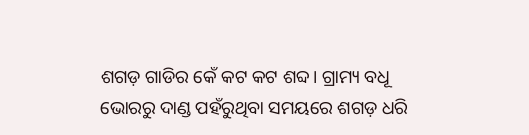ଶଗଡ଼ ଗାଡିର କେଁ କଟ କଟ ଶବ୍ଦ। ଗ୍ରାମ୍ୟ ବଧୂ ଭୋରରୁ ଦାଣ୍ଡ ପହଁରୁଥିବା ସମୟରେ ଶଗଡ଼ ଧରି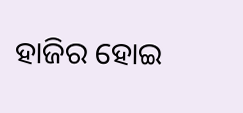ହାଜିର ହୋଇ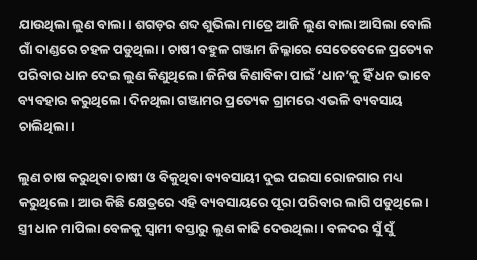ଯାଉଥିଲା ଲୁଣ ବାଲା। ଶଗଡ଼ର ଶବ୍ଦ ଶୁଭିଲା ମାତ୍ରେ ଆଜି ଲୁଣ ବାଲା ଆସିଲା ବୋଲି ଗାଁ ଦାଣ୍ଡରେ ଚହଳ ପଡୁଥିଲା। ଚାଷୀ ବହୁଳ ଗଞ୍ଜାମ ଜିଲ୍ଳାରେ ସେତେବେଳେ ପ୍ରତ୍ୟେକ ପରିବାର ଧାନ ଦେଇ ଲୁଣ କିଣୁଥିଲେ। ଜିନିଷ କିଣାବିକା ପାଇଁ ‘ଧାନ’କୁ ହିଁ ଧନ ଭାବେ ବ୍ୟବହାର କରୁଥିଲେ। ଦିନଥିଲା ଗଞ୍ଜାମର ପ୍ରତ୍ୟେକ ଗ୍ରାମରେ ଏଭଳି ବ୍ୟବସାୟ ଚାଲିଥିଲା।

ଲୁଣ ଚାଷ କରୁଥିବା ଚାଷୀ ଓ ବିକୁଥିବା ବ୍ୟବସାୟୀ ଦୁଇ ପଇସା ରୋଜଗାର ମଧ୍ୟ କରୁଥିଲେ। ଆଉ କିଛି କ୍ଷେତ୍ରରେ ଏହି ବ୍ୟବସାୟରେ ପୂରା ପରିବାର ଲାଗି ପଡୁଥିଲେ। ସ୍ତ୍ରୀ ଧାନ ମାପିଲା ବେଳକୁ ସ୍ୱାମୀ ବସ୍ତାରୁ ଲୁଣ କାଢି ଦେଉଥିଲା। ବଳଦର ସୁଁ ସୁଁ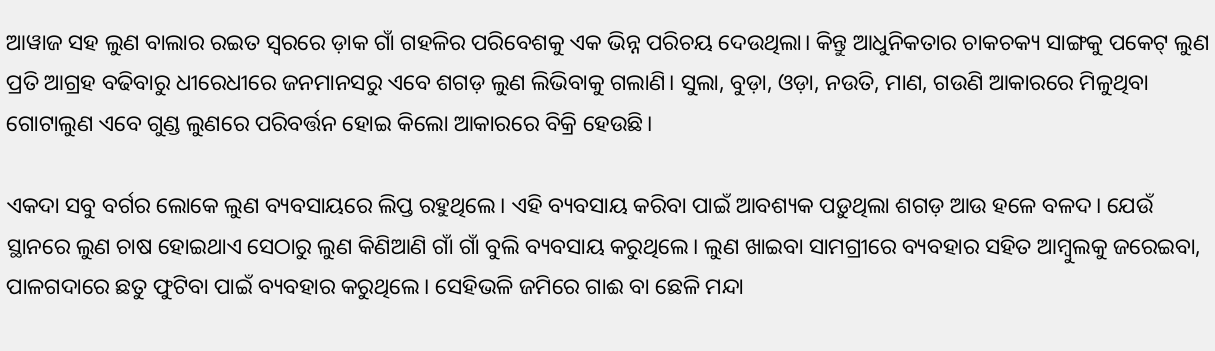ଆୱାଜ ସହ ଲୁଣ ବାଲାର ରଇତ ସ୍ୱରରେ ଡ଼ାକ ଗାଁ ଗହଳିର ପରିବେଶକୁ ଏକ ଭିନ୍ନ ପରିଚୟ ଦେଉଥିଲା। କିନ୍ତୁ ଆଧୁନିକତାର ଚାକଚକ୍ୟ ସାଙ୍ଗକୁ ପକେଟ୍ ଲୁଣ ପ୍ରତି ଆଗ୍ରହ ବଢିବାରୁ ଧୀରେଧୀରେ ଜନମାନସରୁ ଏବେ ଶଗଡ଼ ଲୁଣ ଲିଭିବାକୁ ଗଲାଣି। ସୁଲା, ବୁଡ଼ା, ଓଡ଼ା, ନଉତି, ମାଣ, ଗଉଣି ଆକାରରେ ମିଳୁଥିବା ଗୋଟାଲୁଣ ଏବେ ଗୁଣ୍ଡ ଲୁଣରେ ପରିବର୍ତ୍ତନ ହୋଇ କିଲୋ ଆକାରରେ ବିକ୍ରି ହେଉଛି।

ଏକଦା ସବୁ ବର୍ଗର ଲୋକେ ଲୁଣ ବ୍ୟବସାୟରେ ଲିପ୍ତ ରହୁଥିଲେ। ଏହି ବ୍ୟବସାୟ କରିବା ପାଇଁ ଆବଶ୍ୟକ ପଡ଼ୁଥିଲା ଶଗଡ଼ ଆଉ ହଳେ ବଳଦ। ଯେଉଁ ସ୍ଥାନରେ ଲୁଣ ଚାଷ ହୋଇଥାଏ ସେଠାରୁ ଲୁଣ କିଣିଆଣି ଗାଁ ଗାଁ ବୁଲି ବ୍ୟବସାୟ କରୁଥିଲେ। ଲୁଣ ଖାଇବା ସାମଗ୍ରୀରେ ବ୍ୟବହାର ସହିତ ଆମ୍ବୁଲକୁ ଜରେଇବା, ପାଳଗଦାରେ ଛତୁ ଫୁଟିବା ପାଇଁ ବ୍ୟବହାର କରୁଥିଲେ। ସେହିଭଳି ଜମିରେ ଗାଈ ବା ଛେଳି ମନ୍ଦା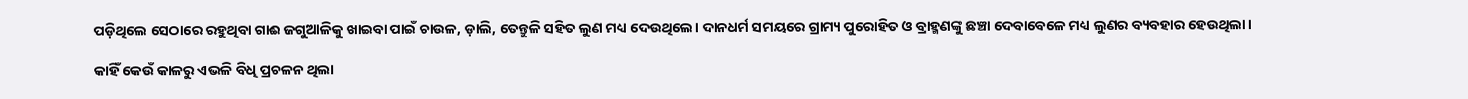ପଡ଼ିଥିଲେ ସେଠାରେ ରହୁଥିବା ଗାଈ ଜଗୁଆଳିକୁ ଖାଇବା ପାଇଁ ଚାଉଳ, ଡ଼ାଲି, ତେନ୍ତୁଳି ସହିତ ଲୁଣ ମଧ୍ୟ ଦେଉଥିଲେ। ଦାନଧର୍ମ ସମୟରେ ଗ୍ରାମ୍ୟ ପୁରୋହିତ ଓ ବ୍ରାହ୍ମଣଙ୍କୁ ଛଞ୍ଚା ଦେବାବେଳେ ମଧ୍ୟ ଲୁଣର ବ୍ୟବହାର ହେଉଥିଲା।

କାହିଁ କେଉଁ କାଳରୁ ଏଭଳି ବିଧି ପ୍ରଚଳନ ଥିଲା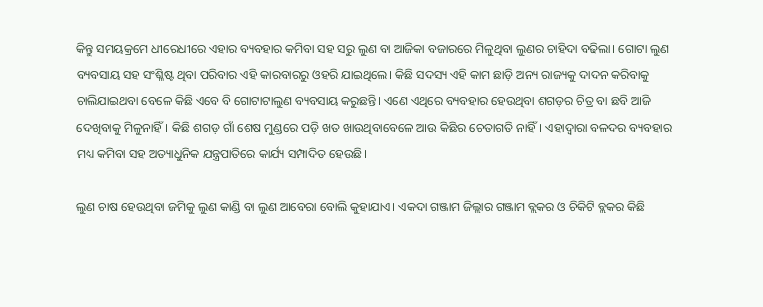କିନ୍ତୁ ସମୟକ୍ରମେ ଧୀରେଧୀରେ ଏହାର ବ୍ୟବହାର କମିବା ସହ ସରୁ ଲୁଣ ବା ଆଜିକା ବଜାରରେ ମିଳୁଥିବା ଲୁଣର ଚାହିଦା ବଢିଲା। ଗୋଟା ଲୁଣ ବ୍ୟବସାୟ ସହ ସଂଶ୍ଳିଷ୍ଟ ଥିବା ପରିବାର ଏହି କାରବାରରୁ ଓହରି ଯାଇଥିଲେ। କିଛି ସଦସ୍ୟ ଏହି କାମ ଛାଡ଼ି ଅନ୍ୟ ରାଜ୍ୟକୁ ଦାଦନ କରିବାକୁ ଚାଲିଯାଇଥବା ବେଳେ କିଛି ଏବେ ବି ଗୋଟାଟାଲୁଣ ବ୍ୟବସାୟ କରୁଛନ୍ତି। ଏଣେ ଏଥିରେ ବ୍ୟବହାର ହେଉଥିବା ଶଗଡ଼ର ଚିତ୍ର ବା ଛବି ଆଜି ଦେଖିବାକୁ ମିଳୁନାହିଁ। କିଛି ଶଗଡ଼ ଗାଁ ଶେଷ ମୁଣ୍ଡରେ ପଡ଼ି ଖତ ଖାଉଥିବାବେଳେ ଆଉ କିଛିର ଚେତାଗତି ନାହିଁ। ଏହାଦ୍ୱାରା ବଳଦର ବ୍ୟବହାର ମଧ୍ୟ କମିବା ସହ ଅତ୍ୟାଧୁନିକ ଯନ୍ତ୍ରପାତିରେ କାର୍ଯ୍ୟ ସମ୍ପାଦିତ ହେଉଛି।

ଲୁଣ ଚାଷ ହେଉଥିବା ଜମିକୁ ଲୁଣ କାଣ୍ଡି ବା ଲୁଣ ଆବେରା ବୋଲି କୁହାଯାଏ। ଏକଦା ଗଞ୍ଜାମ ଜିଲ୍ଲାର ଗଞ୍ଜାମ ବ୍ଲକର ଓ ଚିକିଟି ବ୍ଲକର କିଛି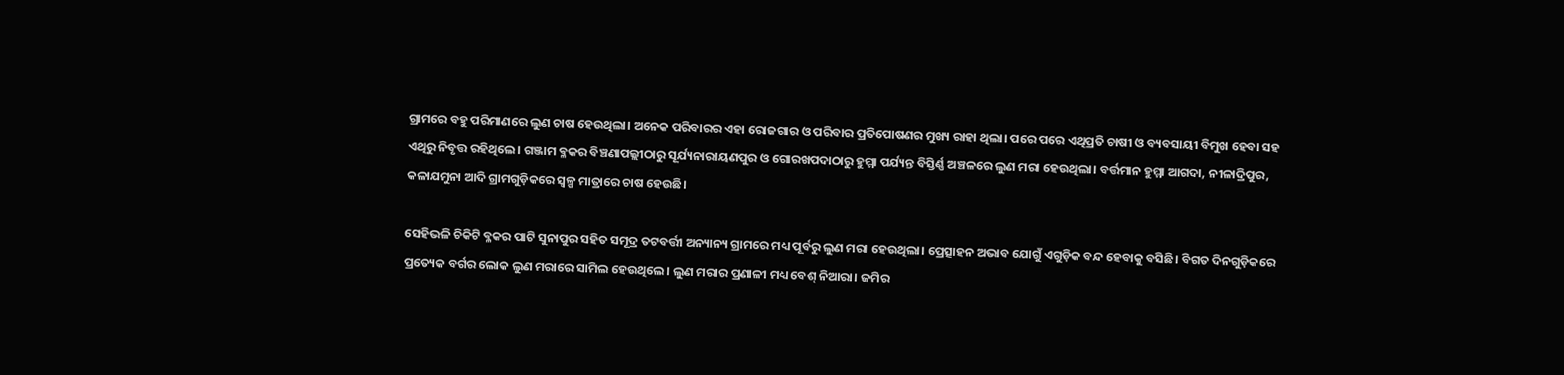ଗ୍ରାମରେ ବହୁ ପରିମାଣରେ ଲୁଣ ଚାଷ ହେଉଥିଲା। ଅନେକ ପରିବାରର ଏହା ରୋଜଗାର ଓ ପରିବାର ପ୍ରତିପୋଷଣର ମୁଖ୍ୟ ରାହା ଥିଲା। ପରେ ପରେ ଏଥିପ୍ରତି ଚାଷୀ ଓ ବ୍ୟବସାୟୀ ବିମୁଖ ହେବା ସହ ଏଥିରୁ ନିବୃତ୍ତ ରହିଥିଲେ। ଗଞ୍ଜାମ ବ୍ଳକର ବିଞ୍ଚଣାପଲ୍ଲୀଠାରୁ ସୂର୍ଯ୍ୟନାରାୟଣପୁର ଓ ଗୋରଖପଦାଠାରୁ ହୁମ୍ମା ପର୍ଯ୍ୟନ୍ତ ବିସ୍ତିର୍ଣ୍ଣ ଅଞ୍ଚଳରେ ଲୁଣ ମରା ହେଉଥିଲା। ବର୍ତ୍ତମାନ ହୁମ୍ମା ଆଗଦା, ନୀଳାଦ୍ରିପୁର, କଳାଯମୁନା ଆଦି ଗ୍ରାମଗୁଡ଼ିକରେ ସ୍ୱଳ୍ପ ମାତ୍ରାରେ ଚାଷ ହେଉଛି।

ସେହିଭଳି ଚିକିଟି ବ୍ଳକର ପାଟି ସୁନାପୁର ସହିତ ସମୂଦ୍ର ତଟବର୍ତ୍ତୀ ଅନ୍ୟାନ୍ୟ ଗ୍ରାମରେ ମଧ୍ୟ ପୂର୍ବରୁ ଲୁଣ ମରା ହେଉଥିଲା। ପ୍ରେତ୍ସାହନ ଅଭାବ ଯୋଗୁଁ ଏଗୁଡ଼ିକ ବନ୍ଦ ହେବାକୁ ବସିଛି। ବିଗତ ଦିନଗୁଡ଼ିକରେ ପ୍ରତ୍ୟେକ ବର୍ଗର ଲୋକ ଲୁଣ ମରାରେ ସାମିଲ ହେଉଥିଲେ। ଲୁଣ ମରାର ପ୍ରଣାଳୀ ମଧ୍ୟ ବେଶ୍ ନିଆରା। ଜମିର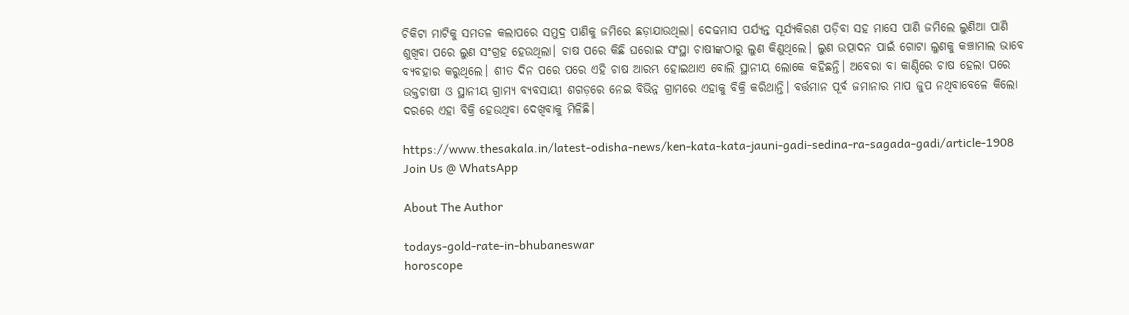ଚିକିଟା ମାଟିକୁ ସମତଳ କଲାପରେ ସମୁଦ୍ର ପାଣିକୁ ଜମିରେ ଛଡ଼ାଯାଉଥିଲା। ଦେଢମାସ ପର୍ଯ୍ୟନ୍ତ ସୂର୍ଯ୍ୟକିରଣ ପଡ଼ିବା ସହ ମାସେ ପାଣି ଜମିଲେ ଲୁଣିଆ ପାଣି ଶୁଖିବା ପରେ ଲୁଣ ସଂଗ୍ରହ ହେଉଥିଲା। ଚାଷ ପରେ କିଛି ଘରୋଇ ସଂସ୍ଥା ଚାଷୀଙ୍କଠାରୁ ଲୁଣ କିଣୁଥିଲେ। ଲୁଣ ଉତ୍ପାଦନ ପାଇଁ ଗୋଟା ଲୁଣକୁ କଞ୍ଚାମାଲ ଭାବେ ବ୍ୟବହାର କରୁଥିଲେ। ଶୀତ ଦିନ ପରେ ପରେ ଏହି ଚାଷ ଆରମ୍ଭ ହୋଇଥାଏ ବୋଲି ସ୍ଥାନୀୟ ଲୋକେ କହିଛନ୍ତି। ଅବେରା ବା କାଣ୍ଡିରେ ଚାଷ ହେଲା ପରେ ଉକ୍ତଚାଷୀ ଓ ସ୍ଥାନୀୟ ଗ୍ରାମ୍ୟ ବ୍ୟବସାୟୀ ଶଗଡ଼ରେ ନେଇ ବିଭିନ୍ନ ଗ୍ରାମରେ ଏହାକୁ ବିକ୍ରି କରିଥାନ୍ତି। ବର୍ତ୍ତମାନ ପୂର୍ବ ଜମାନାର ମାପ ଜୁପ ନଥିବାବେଳେ କିଲୋ ଦରରେ ଏହା ବିକ୍ରି ହେଉଥିବା ଦେଖିବାକୁ ମିଳିଛି।

https://www.thesakala.in/latest-odisha-news/ken-kata-kata-jauni-gadi-sedina-ra-sagada-gadi/article-1908
Join Us @ WhatsApp

About The Author

todays-gold-rate-in-bhubaneswar
horoscope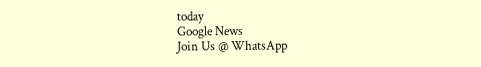today
Google News
Join Us @ WhatsApp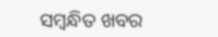ସମ୍ବନ୍ଧିତ ଖବର